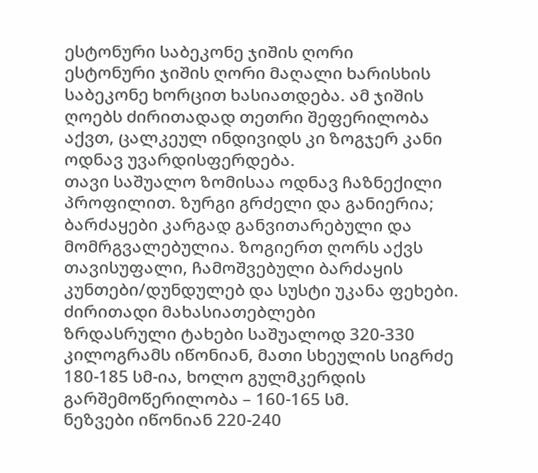ესტონური საბეკონე ჯიშის ღორი
ესტონური ჯიშის ღორი მაღალი ხარისხის საბეკონე ხორცით ხასიათდება. ამ ჯიშის ღოებს ძირითადად თეთრი შეფერილობა აქვთ, ცალკეულ ინდივიდს კი ზოგჯერ კანი ოდნავ უვარდისფერდება.
თავი საშუალო ზომისაა ოდნავ ჩაზნექილი პროფილით. ზურგი გრძელი და განიერია; ბარძაყები კარგად განვითარებული და მომრგვალებულია. ზოგიერთ ღორს აქვს თავისუფალი, ჩამოშვებული ბარძაყის კუნთები/დუნდულებ და სუსტი უკანა ფეხები.
ძირითადი მახასიათებლები
ზრდასრული ტახები საშუალოდ 320-330 კილოგრამს იწონიან, მათი სხეულის სიგრძე 180-185 სმ-ია, ხოლო გულმკერდის გარშემოწერილობა – 160-165 სმ.
ნეზვები იწონიან 220-240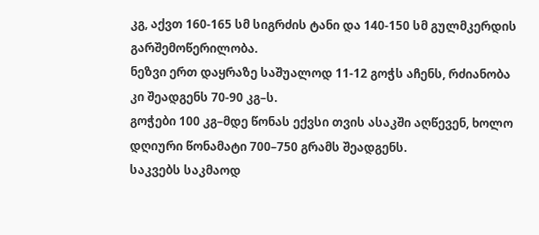კგ, აქვთ 160-165 სმ სიგრძის ტანი და 140-150 სმ გულმკერდის გარშემოწერილობა.
ნეზვი ერთ დაყრაზე საშუალოდ 11-12 გოჭს აჩენს, რძიანობა კი შეადგენს 70-90 კგ–ს.
გოჭები 100 კგ–მდე წონას ექვსი თვის ასაკში აღწევენ, ხოლო დღიური წონამატი 700–750 გრამს შეადგენს.
საკვებს საკმაოდ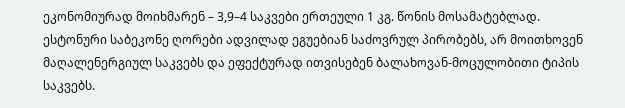ეკონომიურად მოიხმარენ – 3,9–4 საკვები ერთეული 1 კგ. წონის მოსამატებლად.
ესტონური საბეკონე ღორები ადვილად ეგუებიან საძოვრულ პირობებს, არ მოითხოვენ მაღალენერგიულ საკვებს და ეფექტურად ითვისებენ ბალახოვან-მოცულობითი ტიპის საკვებს.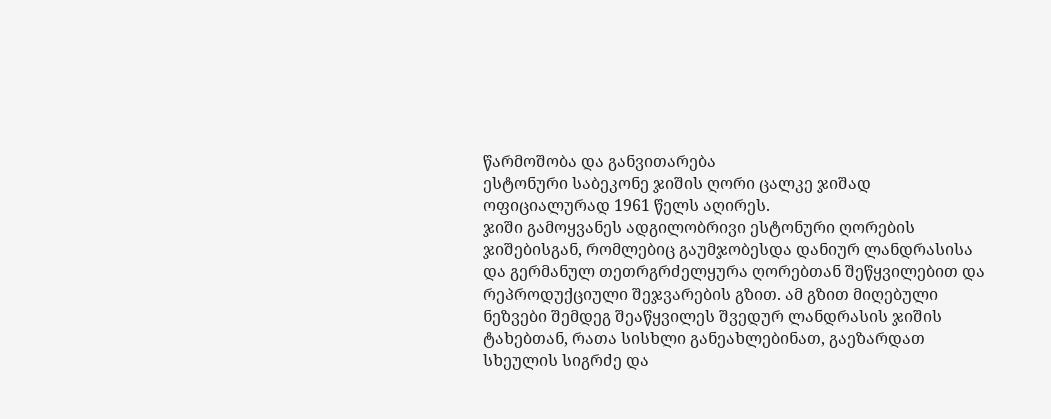წარმოშობა და განვითარება
ესტონური საბეკონე ჯიშის ღორი ცალკე ჯიშად ოფიციალურად 1961 წელს აღირეს.
ჯიში გამოყვანეს ადგილობრივი ესტონური ღორების ჯიშებისგან, რომლებიც გაუმჯობესდა დანიურ ლანდრასისა და გერმანულ თეთრგრძელყურა ღორებთან შეწყვილებით და რეპროდუქციული შეჯვარების გზით. ამ გზით მიღებული ნეზვები შემდეგ შეაწყვილეს შვედურ ლანდრასის ჯიშის ტახებთან, რათა სისხლი განეახლებინათ, გაეზარდათ სხეულის სიგრძე და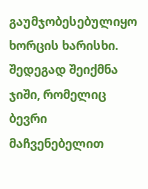გაუმჯობესებულიყო ხორცის ხარისხი.
შედეგად შეიქმნა ჯიში, რომელიც ბევრი მაჩვენებელით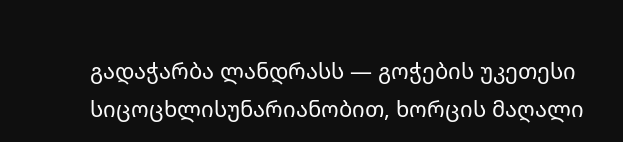გადაჭარბა ლანდრასს — გოჭების უკეთესი სიცოცხლისუნარიანობით, ხორცის მაღალი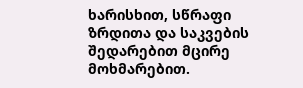ხარისხით, სწრაფი ზრდითა და საკვების შედარებით მცირე მოხმარებით.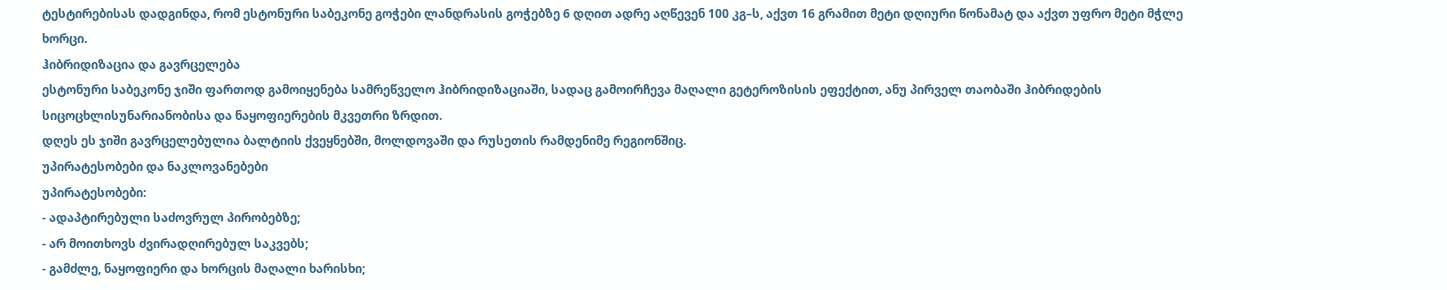ტესტირებისას დადგინდა, რომ ესტონური საბეკონე გოჭები ლანდრასის გოჭებზე 6 დღით ადრე აღწევენ 100 კგ–ს, აქვთ 16 გრამით მეტი დღიური წონამატ და აქვთ უფრო მეტი მჭლე ხორცი.
ჰიბრიდიზაცია და გავრცელება
ესტონური საბეკონე ჯიში ფართოდ გამოიყენება სამრეწველო ჰიბრიდიზაციაში, სადაც გამოირჩევა მაღალი გეტეროზისის ეფექტით, ანუ პირველ თაობაში ჰიბრიდების სიცოცხლისუნარიანობისა და ნაყოფიერების მკვეთრი ზრდით.
დღეს ეს ჯიში გავრცელებულია ბალტიის ქვეყნებში, მოლდოვაში და რუსეთის რამდენიმე რეგიონშიც.
უპირატესობები და ნაკლოვანებები
უპირატესობები:
- ადაპტირებული საძოვრულ პირობებზე;
- არ მოითხოვს ძვირადღირებულ საკვებს;
- გამძლე, ნაყოფიერი და ხორცის მაღალი ხარისხი;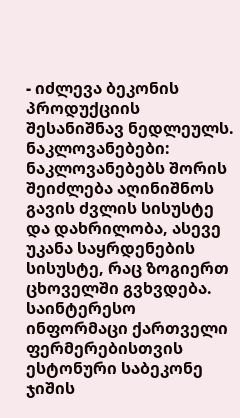- იძლევა ბეკონის პროდუქციის შესანიშნავ ნედლეულს.
ნაკლოვანებები:
ნაკლოვანებებს შორის შეიძლება აღინიშნოს გავის ძვლის სისუსტე და დახრილობა, ასევე უკანა საყრდენების სისუსტე, რაც ზოგიერთ ცხოველში გვხვდება.
საინტერესო ინფორმაცი ქართველი ფერმერებისთვის
ესტონური საბეკონე ჯიშის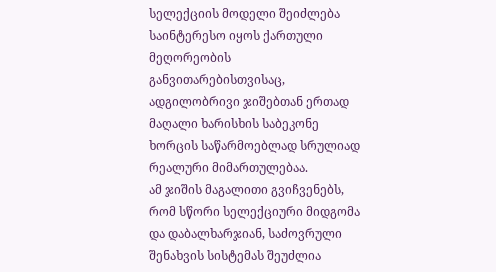სელექციის მოდელი შეიძლება საინტერესო იყოს ქართული მეღორეობის განვითარებისთვისაც, ადგილობრივი ჯიშებთან ერთად მაღალი ხარისხის საბეკონე ხორცის საწარმოებლად სრულიად რეალური მიმართულებაა.
ამ ჯიშის მაგალითი გვიჩვენებს, რომ სწორი სელექციური მიდგომა და დაბალხარჯიან, საძოვრული შენახვის სისტემას შეუძლია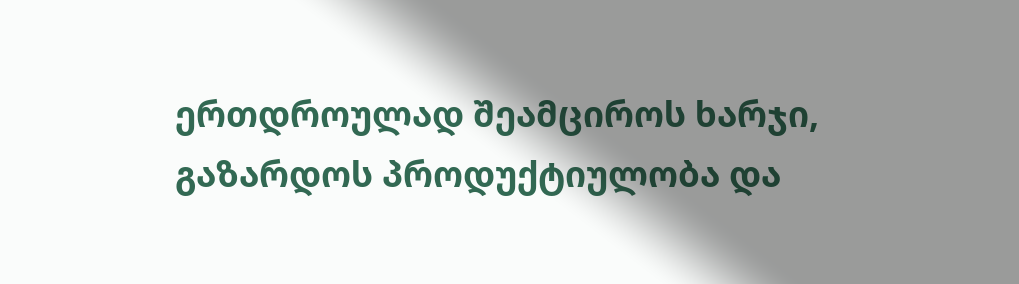ერთდროულად შეამციროს ხარჯი, გაზარდოს პროდუქტიულობა და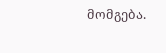მომგება.